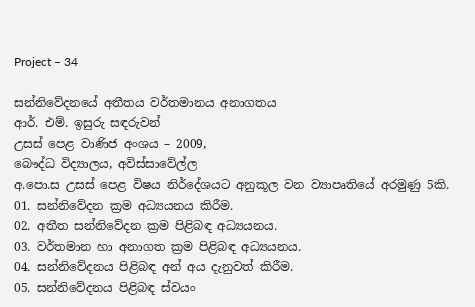Project – 34

සන්නිවේදනයේ අතීතය වර්තමානය අනාගතය
ආර්. එම්. ඉසුරු සඳරුවන්
උසස් පෙළ වාණිජ අංශය – 2009,
බෞද්ධ විද්‍යාලය, අවිස්සාවේල්ල
අ.පො.ස උසස් පෙළ විෂය නිර්දේශයට අනුකූල වන ව්‍යාපෘතියේ අරමුණු 5කි.
01. සන්නිවේදන ක්‍රම අධ්‍යයනය කිරීම.
02. අතීත සන්නිවේදන ක්‍රම පිළිබඳ අධ්‍යයනය.
03. වර්තමාන හා අනාගත ක්‍රම පිළිබඳ අධ්‍යයනය.
04. සන්නිවේදනය පිළිබඳ අන් අය දැනුවත් කිරීම.
05. සන්නිවේදනය පිළිබඳ ස්වයං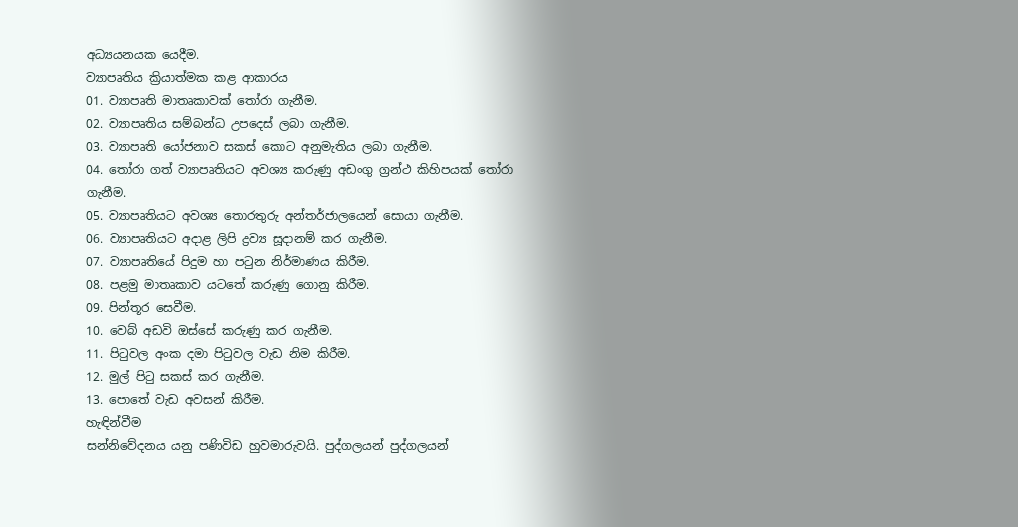අධ්‍යයනයක යෙදීම.
ව්‍යාපෘතිය ක්‍රියාත්මක කළ ආකාරය
01. ව්‍යාපෘති මාතෘකාවක් තෝරා ගැනීම.
02. ව්‍යාපෘතිය සම්බන්ධ උපදෙස් ලබා ගැනීම.
03. ව්‍යාපෘති යෝජනාව සකස් කොට අනුමැතිය ලබා ගැනීම.
04. තෝරා ගත් ව්‍යාපෘතියට අවශ්‍ය කරුණු අඩංගු ග්‍රන්ථ කිහිපයක් තෝරා ගැනීම.
05. ව්‍යාපෘතියට අවශ්‍ය තොරතුරු අන්තර්ජාලයෙන් සොයා ගැනීම.
06. ව්‍යාපෘතියට අදාළ ලිපි ද්‍රව්‍ය සූදානම් කර ගැනීම.
07. ව්‍යාපෘතියේ පිදුම හා පටුන නිර්මාණය කිරීම.
08. පළමු මාතෘකාව යටතේ කරුණු ගොනු කිරීම.
09. පින්තූර සෙවීම.
10. වෙබ් අඩවි ඔස්සේ කරුණු කර ගැනීම.
11. පිටුවල අංක දමා පිටුවල වැඩ නිම කිරීම.
12. මුල් පිටු සකස් කර ගැනීම.
13. පොතේ වැඩ අවසන් කිරීම.
හැඳින්වීම
සන්නිවේදනය යනු පණිවිඩ හුවමාරුවයි. පුද්ගලයන් පුද්ගලයන්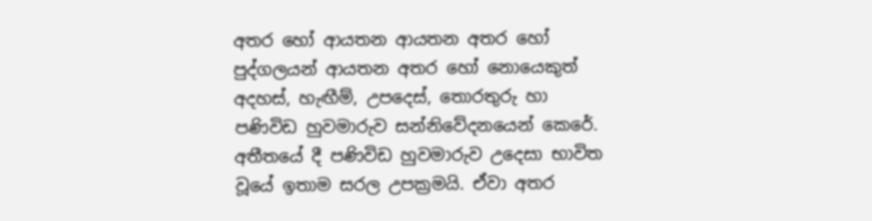අතර හෝ ආයතන ආයතන අතර හෝ පුද්ගලයන් ආයතන අතර හෝ නොයෙකුත් අදහස්, හැඟීම්, උපදෙස්, තොරතුරු හා පණිවිඩ හුවමාරුව සන්නිවේදනයෙන් කෙරේ.
අතීතයේ දී පණිවිඩ හුවමාරුව උදෙසා භාවිත වූයේ ඉතාම සරල උපක්‍රමයි. ඒවා අතර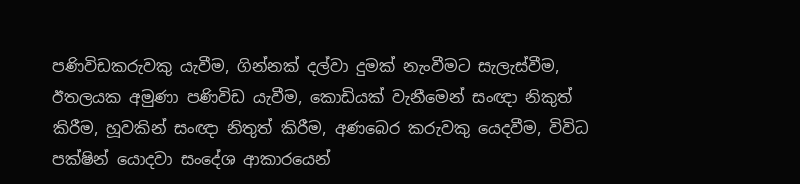පණිවිඩකරුවකු යැවීම, ගින්නක් දල්වා දුමක් නැංවීමට සැලැස්වීම, ඊතලයක අමුණා පණිවිඩ යැවීම, කොඩියක් වැනීමෙන් සංඥා නිකුත් කිරීම, හූවකින් සංඥා නිතුත් කිරීම, අණබෙර කරුවකු යෙදවීම, විවිධ පක්ෂින් යොදවා සංදේශ ආකාරයෙන්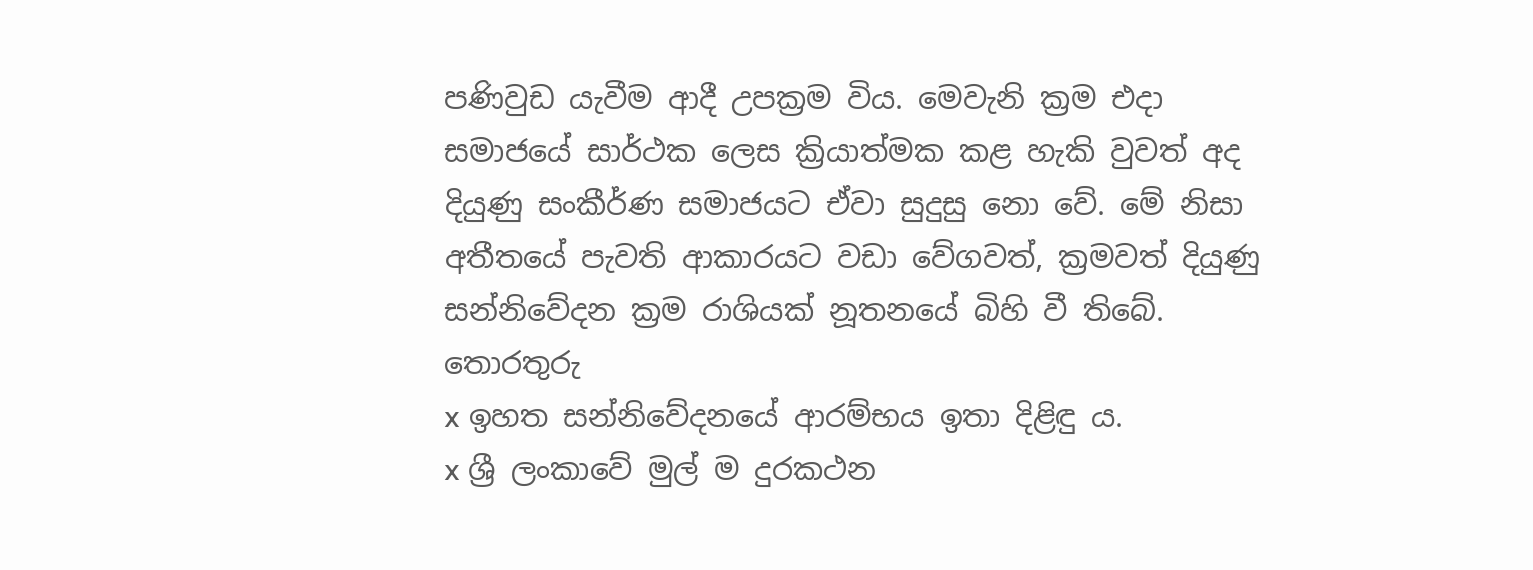පණිවුඩ යැවීම ආදී උපක්‍රම විය. මෙවැනි ක්‍රම එදා සමාජයේ සාර්ථක ලෙස ක්‍රියාත්මක කළ හැකි වුවත් අද දියුණු සංකීර්ණ සමාජයට ඒවා සුදුසු නො වේ. මේ නිසා අතීතයේ පැවති ආකාරයට වඩා වේගවත්, ක්‍රමවත් දියුණු සන්නිවේදන ක්‍රම රාශියක් නූතනයේ බිහි වී තිබේ.
තොරතුරු
x ඉහත සන්නිවේදනයේ ආරම්භය ඉතා දිළිඳු ය.
x ශ්‍රී ලංකාවේ මුල් ම දුරකථන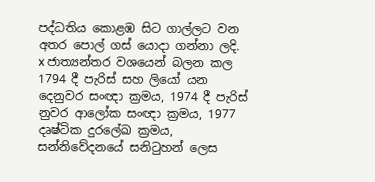පද්ධතිය කොළඹ සිට ගාල්ලට වන අතර පොල් ගස් යොදා ගන්නා ලදි.
x ජාත්‍යන්තර වශයෙන් බලන කල 1794 දී පැරිස් සහ ලියෝ යන දෙනුවර සංඥා ක්‍රමය, 1974 දී පැරිස් නුවර ආලෝක සංඥා ක්‍රමය, 1977 දෘෂ්ටික දුරලේඛ ක්‍රමය, සන්නිවේදනයේ සනිටුහන් ලෙස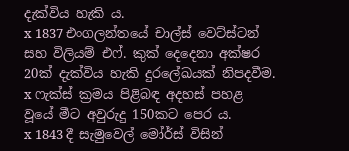දැක්විය හැකි ය.
x 1837 එංගලන්තයේ චාල්ස් වෙට්ස්ටන් සහ විලියම් එෆ්. කුක් දෙදෙනා අක්ෂර 20ක් දැක්විය හැකි දුරලේඛයක් නිපදවීම.
x ෆැක්ස් ක්‍රමය පිළිබඳ අදහස් පහළ වූයේ මීට අවුරුදු 150කට පෙර ය.
x 1843 දී සැමුවෙල් මෝර්ස් විසින්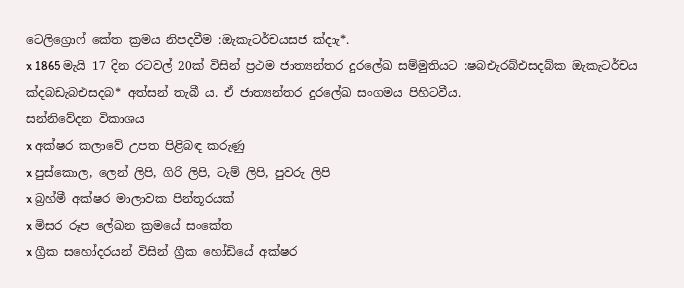ටෙලිග්‍රොෆ් කේත ක්‍රමය නිපදවීම :ඔැකැටර්චයසජ ක්‍දාැ*.
x 1865 මැයි 17 දින රටවල් 20ක් විසින් ප්‍රථම ජාත්‍යන්තර දුරලේඛ සම්මුතියට :ෂබඑැරබ්එසදබ්ක ඔැකැටර්චය ක්‍දබඩැබඑසදබ* අත්සන් තැබී ය. ඒ ජාත්‍යන්තර දුරලේඛ සංගමය පිහිටවීය.
සන්නිවේදන විකාශය
x අක්ෂර කලාවේ උපත පිළිබඳ කරුණු
x පුස්කොල, ලෙන් ලිපි, ගිරි ලිපි, ටැම් ලිපි, පුවරු ලිපි
x බ්‍රහ්මී අක්ෂර මාලාවක පින්තූරයක්
x මිසර රූප ලේඛන ක්‍රමයේ සංකේත
x ග්‍රීක සහෝදරයන් විසින් ග්‍රීක හෝඩියේ අක්ෂර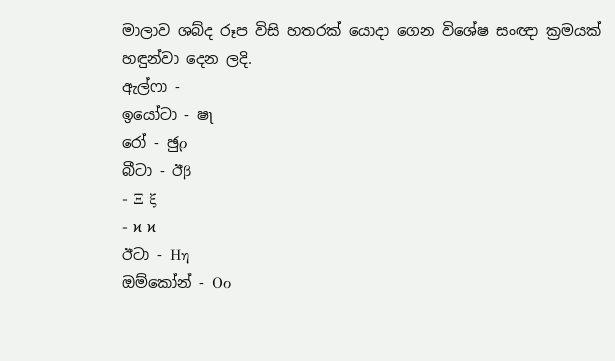මාලාව ශබ්ද රූප විසි හතරක් යොදා ගෙන විශේෂ සංඥා ක්‍රමයක් හඳුන්වා දෙන ලදි.
ඇල්ෆා ‐
ඉයෝටා ‐ ෂʅ
රෝ ‐ ඡුρ
බීටා ‐ ඊβ
‐ Ξ ξ
‐ ϰ ϰ
ඊටා ‐ Ηη
ඔම්කෝන් ‐ Οο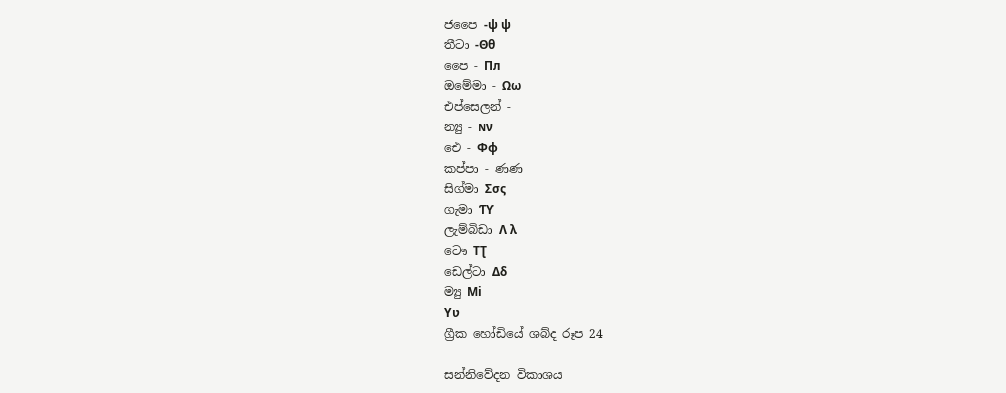ජපෛ ‐ψ ψ
තීටා ‐Θθ
පෛ ‐ Πл
ඔමේමා ‐ Ωω
එප්සෙලන් ‐
න්‍යු ‐ ɴν
ඓ ‐ Φφ
කප්පා ‐ ණණ
සිග්මා Σσς
ගැමා Ƭϒ
ලැම්බිඩා Λ λ
ටෞ ΤƮ
ඩෙල්ටා Δδ
ම්‍යු Μi
Υʋ
ග්‍රීක හෝඩියේ ශබ්ද රූප 24

සන්නිවේදන විකාශය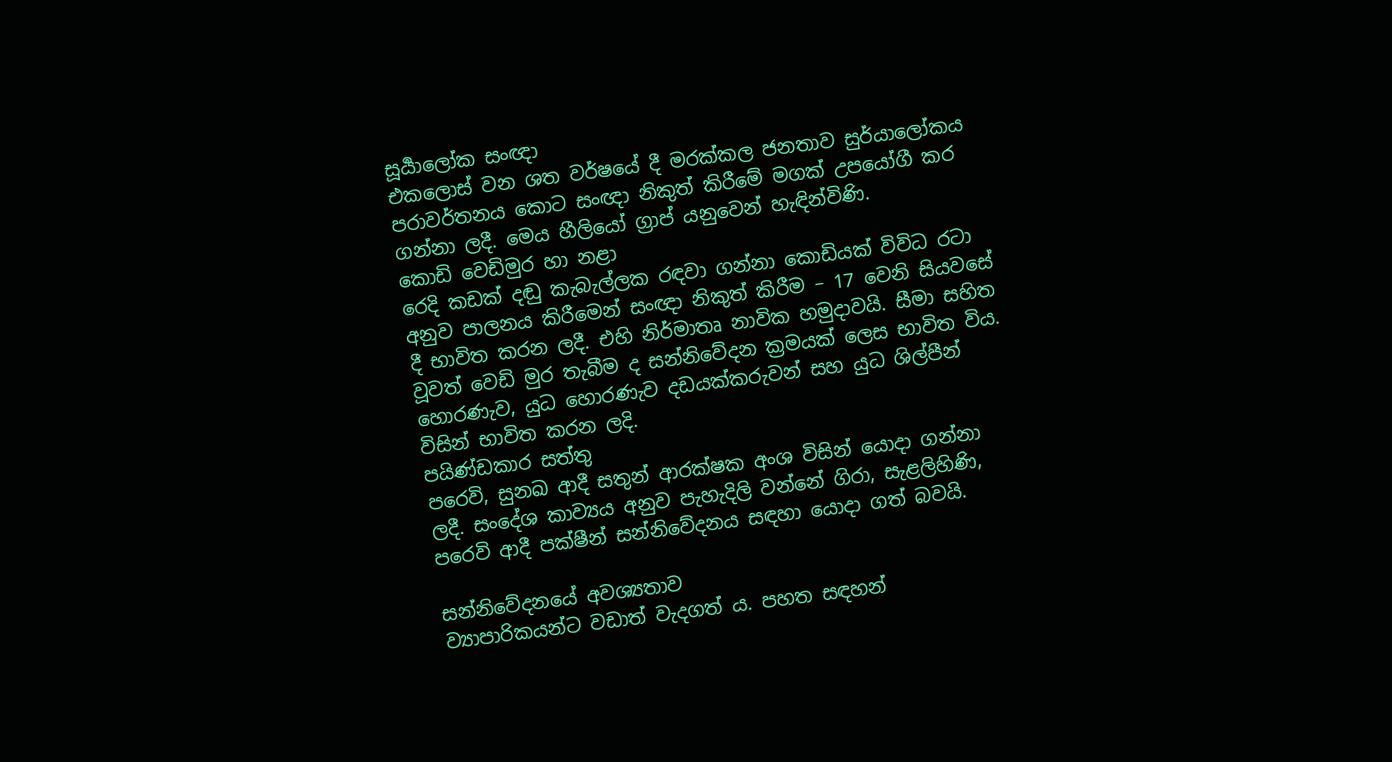සූර්‍යාලෝක සංඥා
එකලොස් වන ශත වර්ෂයේ දී මරක්කල ජනතාව සුර්යාලෝකය පරාවර්තනය කොට සංඥා නිකුත් කිරීමේ මගක් උපයෝගී කර ගන්නා ලදී. මෙය හීලියෝ ග්‍රාප් යනුවෙන් හැඳින්විණි.
කොඩි වෙඩිමුර හා නළා
රෙදි කඩක් දඬු කැබැල්ලක රඳවා ගන්නා කොඩියක් විවිධ රටා අනුව පාලනය කිරීමෙන් සංඥා නිකුත් කිරීම – 17 වෙනි සියවසේ දී භාවිත කරන ලදී. එහි නිර්මාතෘ නාවික හමුදාවයි. සීමා සහිත වූවත් වෙඩි මුර තැබීම ද සන්නිවේදන ක්‍රමයක් ලෙස භාවිත විය. හොරණැව, යුධ හොරණැව දඩයක්කරුවන් සහ යුධ ශිල්පීන් විසින් භාවිත කරන ලදි.
පයිණ්ඩකාර සත්තු
පරෙවි, සුනඛ ආදී සතුන් ආරක්ෂක අංශ විසින් යොදා ගන්නා ලදී. සංදේශ කාව්‍යය අනුව පැහැදිලි වන්නේ ගිරා, සැළලිහිණි, පරෙවි ආදී පක්ෂීන් සන්නිවේදනය සඳහා යොදා ගත් බවයි.

සන්නිවේදනයේ අවශ්‍යතාව
ව්‍යාපාරිකයන්ට වඩාත් වැදගත් ය. පහත සඳහන්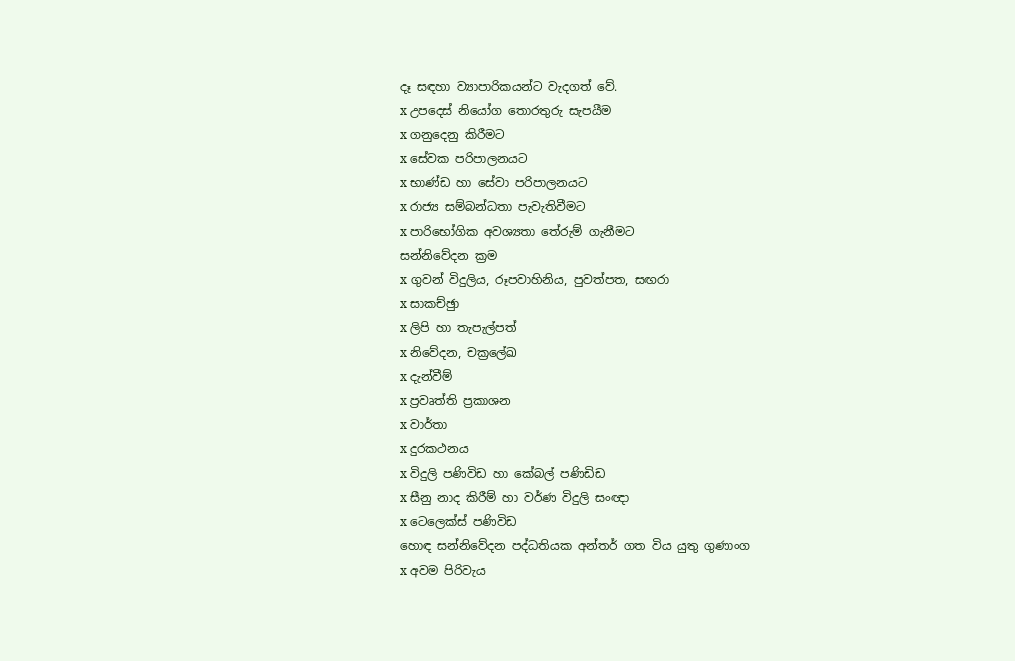දෑ සඳහා ව්‍යාපාරිකයන්ට වැදගත් වේ.
x උපදෙස් නියෝග තොරතුරු සැපයීම
x ගනුදෙනු කිරීමට
x සේවක පරිපාලනයට
x භාණ්ඩ හා සේවා පරිපාලනයට
x රාජ්‍ය සම්බන්ධතා පැවැතිවීමට
x පාරිභෝගික අවශ්‍යතා තේරුම් ගැනීමට
සන්නිවේදන ක්‍රම
x ගුවන් විදුලිය, රූපවාහිනිය, පුවත්පත, සඟරා
x සාකච්ඡුා
x ලිපි හා තැපැල්පත්
x නිවේදන, චක්‍රලේඛ
x දැන්වීම්
x ප්‍රවෘත්ති ප්‍රකාශන
x වාර්තා
x දුරකථනය
x විදුලි පණිවිඩ හා කේබල් පණිඩිඩ
x සීනු නාද කිරීම් හා වර්ණ විදුලි සංඥා
x ටෙලෙක්ස් පණිවිඩ
හොඳ සන්නිවේදන පද්ධතියක අන්තර් ගත විය යුතු ගුණාංග
x අවම පිරිවැය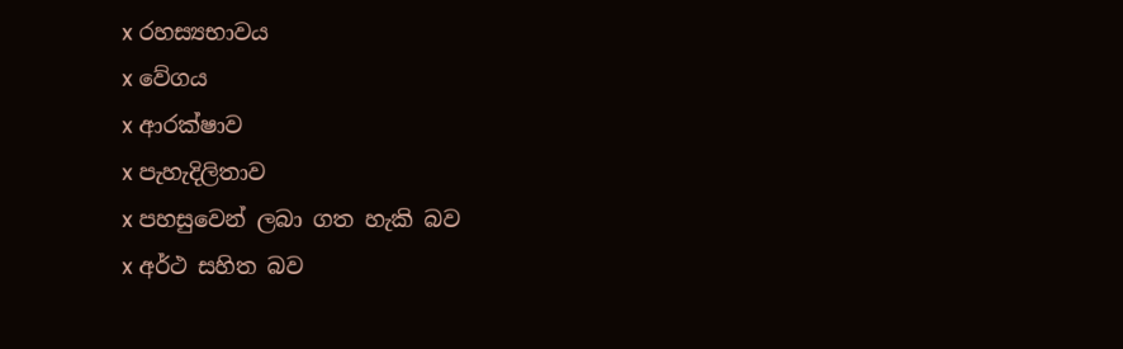x රහස්‍යභාවය
x වේගය
x ආරක්ෂාව
x පැහැදිලිතාව
x පහසුවෙන් ලබා ගත හැකි බව
x අර්ථ සහිත බව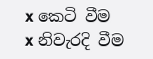x කෙටි වීම
x නිවැරදි වීම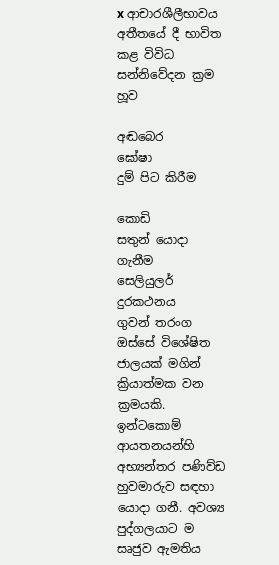x ආචාරශීලීභාවය
අතීතයේ දී භාවිත කළ විවිධ සන්නිවේදන ක්‍රම
හූව

අඬබෙර
ඝෝෂා
දුම් පිට කිරීම

කොඩි
සතුන් යොදා ගැනීම
සෙලියුලර් දුරකථනය
ගුවන් තරංග ඔස්සේ විශේෂිත ජාලයක් මගින් ක්‍රියාත්මක වන ක්‍රමයකි.
ඉන්ටකොම්
ආයතනයන්හි අභ්‍යන්තර පණිව්ඩ හුවමාරුව සඳහා යොදා ගනී. අවශ්‍ය පුද්ගලයාට ම සෘජුව ඇමතිය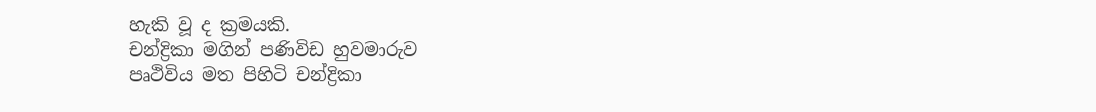හැකි වූ ද ක්‍රමයකි.
චන්ද්‍රිකා මගින් පණිවිඩ හුවමාරුව
පෘථිවිය මත පිහිටි චන්ද්‍රිකා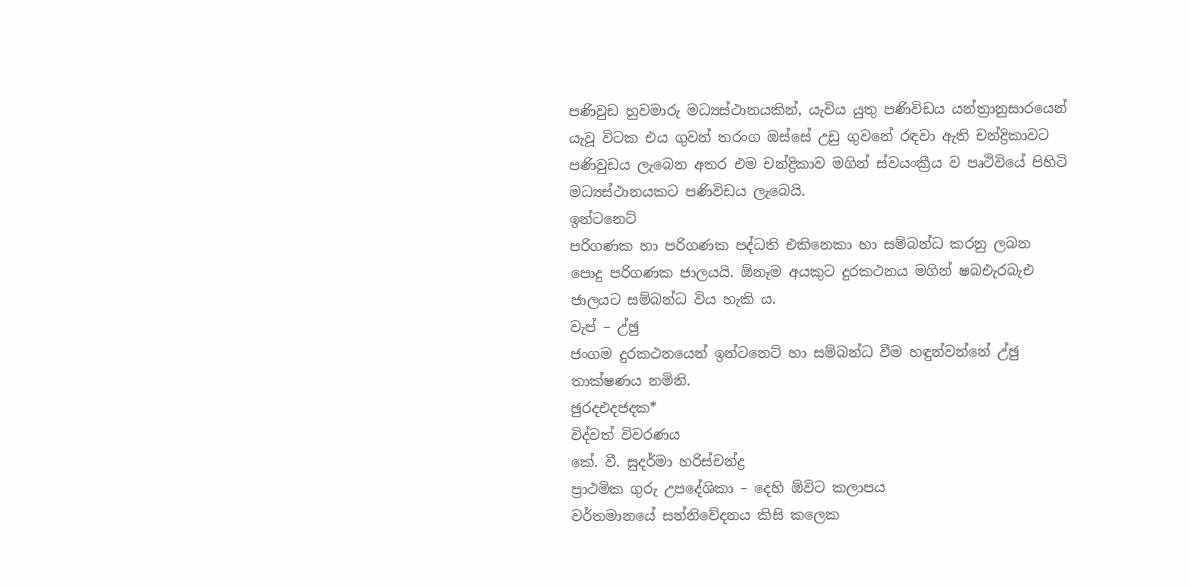පණිවුඩ හුවමාරු මධ්‍යස්ථානයකින්, යැවිය යුතු පණිවිඩය යන්ත්‍රානුසාරයෙන් යැවූ විටක එය ගුවන් තරංග ඔස්සේ උඩු ගුවනේ රඳවා ඇති චන්ද්‍රිකාවට පණිවුඩය ලැබෙන අතර එම චන්ද්‍රිකාව මගින් ස්වයංක්‍රීය ව පෘථිවියේ පිහිටි මධ්‍යස්ථානයකට පණිවිඩය ලැබෙයි.
ඉන්ටනෙට්
පරිගණක හා පරිගණක පද්ධති එකිනෙකා හා සම්බන්ධ කරනු ලබන පොදු පරිගණක ජාලයයි. ඕනෑම අයකුට දුරකථනය මගින් ෂබඑැරබැඑ ජාලයට සම්බන්ධ විය හැකි ය.
වැප් – උ්ඡු
ජංගම දුරකථනයෙන් ඉන්ටනෙට් හා සම්බන්ධ වීම හඳුන්වන්නේ උ්ඡු තාක්ෂණය නමිනි.
ඡුරදඑදජදක*
විද්වත් විවරණය
කේ. වී. සුදර්මා හරිස්චන්ද්‍ර
ප්‍රාථමික ගුරු උපදේශිකා – දෙහි ඕවිට කලාපය
වර්තමානයේ සන්නිවේදනය කිසි කලෙක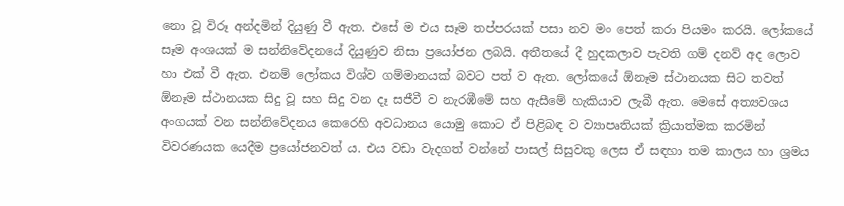නො වූ විරූ අන්දමින් දියුණු වී ඇත. එසේ ම එය සෑම තප්පරයක් පසා නව මං පෙත් කරා පියමං කරයි. ලෝකයේ සෑම අංශයක් ම සන්නිවේදනයේ දියුණුව නිසා ප්‍රයෝජන ලබයි. අතීතයේ දී හුදකලාව පැවති ගම් දනව් අද ලොව හා එක් වී ඇත. එනම් ලෝකය විශ්ව ගම්මානයක් බවට පත් ව ඇත. ලෝකයේ ඕනෑම ස්ථානයක සිට තවත් ඕනෑම ස්ථානයක සිදු වූ සහ සිදු වන දෑ සජීවී ව නැරඹීමේ සහ ඇසීමේ හැකියාව ලැබී ඇත. මෙසේ අත්‍යවශය අංගයක් වන සන්නිවේදනය කෙරෙහි අවධානය යොමු කොට ඒ පිළිබඳ ව ව්‍යාපෘතියක් ක්‍රියාත්මක කරමින් විවරණයක යෙදීම ප්‍රයෝජනවත් ය. එය වඩා වැදගත් වන්නේ පාසල් සිසුවකු ලෙස ඒ සඳහා තම කාලය හා ශ්‍රමය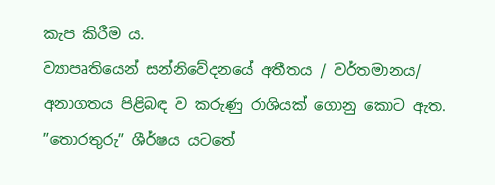කැප කිරීම ය.
ව්‍යාපෘතියෙන් සන්නිවේදනයේ අතීතය / වර්තමානය/ අනාගතය පිළිබඳ ව කරුණු රාශියක් ගොනු කොට ඇත. ”තොරතුරු” ශීර්ෂය යටතේ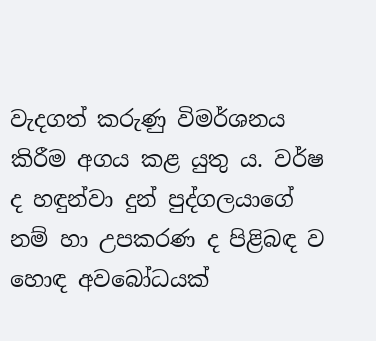වැදගත් කරුණු විමර්ශනය කිරීම අගය කළ යුතු ය. වර්ෂ ද හඳුන්වා දුන් පුද්ගලයාගේ නම් හා උපකරණ ද පිළිබඳ ව හොඳ අවබෝධයක්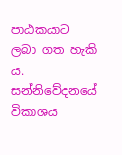පාඨකයාට ලබා ගත හැකි ය. සන්නිවේදනයේ විකාශය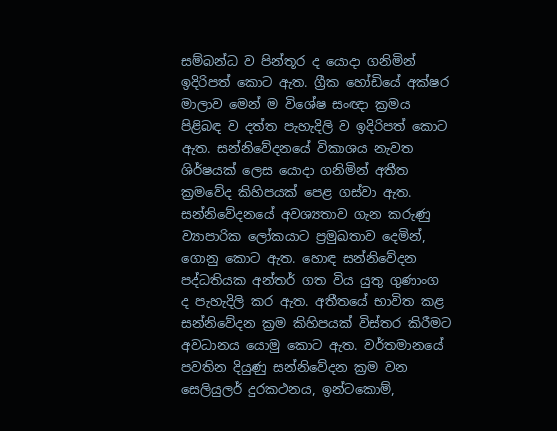සම්බන්ධ ව පින්තූර ද යොදා ගනිමින් ඉදිරිපත් කොට ඇත. ග්‍රීක හෝඩියේ අක්ෂර මාලාව මෙන් ම විශේෂ සංඥා ක්‍රමය පිළිබඳ ව දත්ත පැහැදිලි ව ඉදිරිපත් කොට ඇත. සන්නිවේදනයේ විකාශය නැවත ශිර්ෂයක් ලෙස යොදා ගනිමින් අතීත ක්‍රමවේද කිහිපයක් පෙළ ගස්වා ඇත. සන්නිවේදනයේ අවශ්‍යතාව ගැන කරුණු ව්‍යාපාරික ලෝකයාට ප්‍රමුඛතාව දෙමින්, ගොනු කොට ඇත. හොඳ සන්නිවේදන පද්ධතියක අන්තර් ගත විය යුතු ගුණාංග ද පැහැදිලි කර ඇත. අතීතයේ භාවිත කළ සන්නිවේදන ක්‍රම කිහිපයක් විස්තර කිරීමට අවධානය යොමු කොට ඇත. වර්තමානයේ පවතින දියුණු සන්නිවේදන ක්‍රම වන සෙලියුලර් දුරකථනය, ඉන්ටකොම්,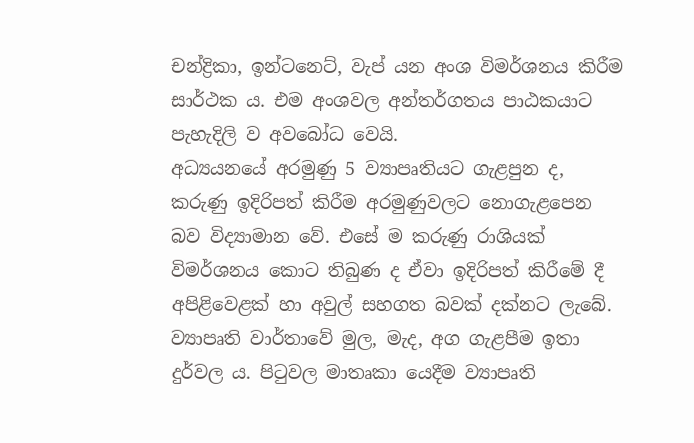චන්ද්‍රිකා, ඉන්ටනෙට්, වැප් යන අංශ විමර්ශනය කිරීම සාර්ථක ය. එම අංශවල අන්තර්ගතය පාඨකයාට පැහැදිලි ව අවබෝධ වෙයි.
අධ්‍යයනයේ අරමුණු 5 ව්‍යාපෘතියට ගැළපුන ද, කරුණු ඉදිරිපත් කිරීම අරමුණුවලට නොගැළපෙන බව විද්‍යාමාන වේ. එසේ ම කරුණු රාශියක් විමර්ශනය කොට තිබුණ ද ඒවා ඉදිරිපත් කිරීමේ දී අපිළිවෙළක් හා අවුල් සහගත බවක් දක්නට ලැබේ. ව්‍යාපෘති වාර්තාවේ මුල, මැද, අග ගැළපීම ඉතා දුර්වල ය. පිටුවල මාතෘකා යෙදීම ව්‍යාපෘති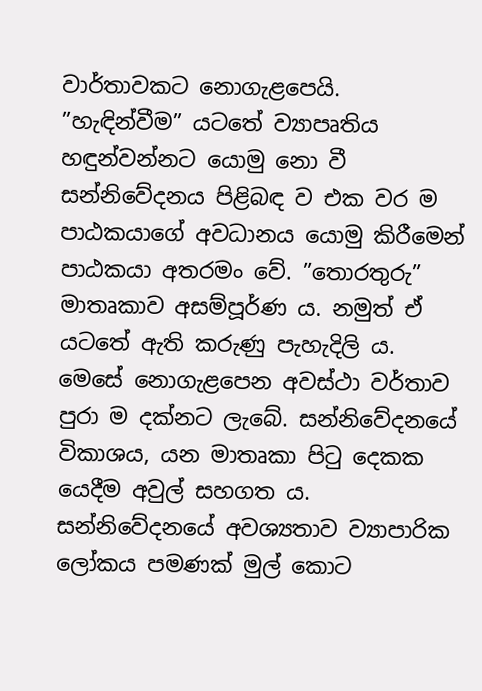වාර්තාවකට නොගැළපෙයි. ”හැඳින්වීම” යටතේ ව්‍යාපෘතිය හඳුන්වන්නට යොමු නො වී සන්නිවේදනය පිළිබඳ ව එක වර ම පාඨකයාගේ අවධානය යොමු කිරීමෙන් පාඨකයා අතරමං වේ. ”තොරතුරු” මාතෘකාව අසම්පූර්ණ ය. නමුත් ඒ යටතේ ඇති කරුණු පැහැදිලි ය. මෙසේ නොගැළපෙන අවස්ථා වර්තාව පුරා ම දක්නට ලැබේ. සන්නිවේදනයේ විකාශය, යන මාතෘකා පිටු දෙකක යෙදීම අවුල් සහගත ය. සන්නිවේදනයේ අවශ්‍යතාව ව්‍යාපාරික ලෝකය පමණක් මුල් කොට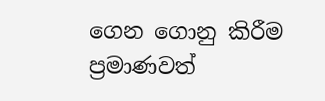ගෙන ගොනු කිරීම ප්‍රමාණවත්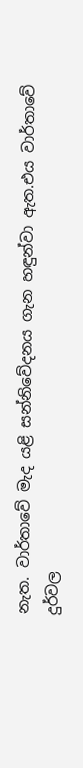නැත. වාර්තාවේ මැද යළි සන්නිවේදනය ගැන හඳුන්වා ඇත.එය වාර්තාවේ දුර්වල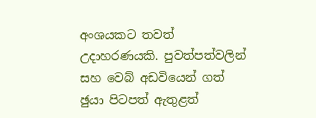අංශයකට තවත් උදාහරණයකි. පුවත්පත්වලින් සහ වෙබ් අඩවියෙන් ගත් ඡුයා පිටපත් ඇතුළත්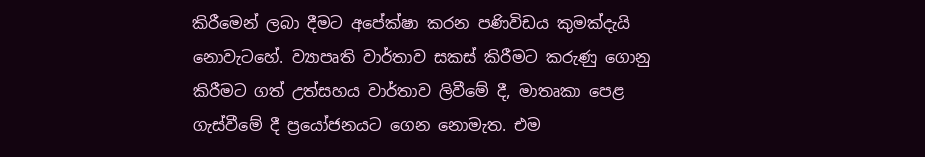කිරීමෙන් ලබා දීමට අපේක්ෂා කරන පණිවිඩය කුමක්දැයි නොවැටහේ. ව්‍යාපෘති වාර්තාව සකස් කිරීමට කරුණු ගොනු කිරීමට ගත් උත්සහය වාර්තාව ලිවීමේ දී, මාතෘකා පෙළ ගැස්වීමේ දී ප්‍රයෝජනයට ගෙන නොමැත. එම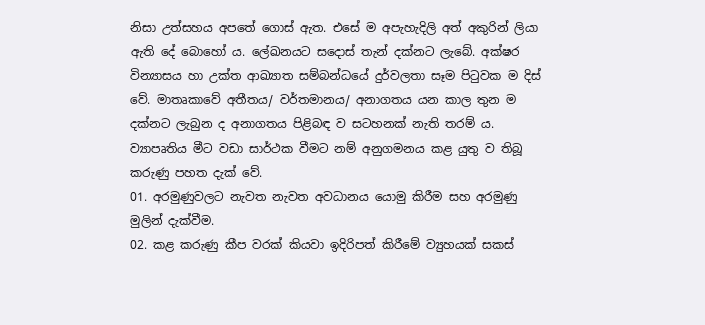නිසා උත්සහය අපතේ ගොස් ඇත. එසේ ම අපැහැදිලි අත් අකුරින් ලියා ඇති දේ බොහෝ ය. ලේඛනයට සදොස් තැන් දක්නට ලැබේ. අක්ෂර වින්‍යාසය හා උක්ත ආඛ්‍යාත සම්බන්ධයේ දුර්වලතා සෑම පිටුවක ම දිස් වේ. මාතෘකාවේ අතීතය/ වර්තමානය/ අනාගතය යන කාල තුන ම දක්නට ලැබුන ද අනාගතය පිළිබඳ ව සටහනක් නැති තරම් ය.
ව්‍යාපෘතිය මීට වඩා සාර්ථක වීමට නම් අනුගමනය කළ යුතු ව තිබූ කරුණු පහත දැක් වේ.
01. අරමුණුවලට නැවත නැවත අවධානය යොමු කිරීම සහ අරමුණු මුලින් දැක්වීම.
02. කළ කරුණු කීප වරක් කියවා ඉදිරිපත් කිරීමේ ව්‍යුහයක් සකස්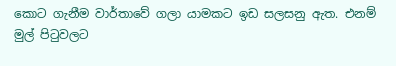කොට ගැනීම වාර්තාවේ ගලා යාමකට ඉඩ සලසනු ඇත. එනම් මුල් පිටුවලට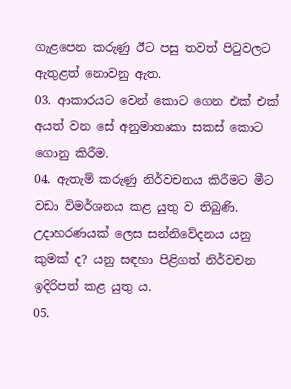ගැළපෙන කරුණු ඊට පසු තවත් පිටුවලට ඇතුළත් නොවනු ඇත.
03. ආකාරයට වෙන් කොට ගෙන එක් එක් අයත් වන සේ අනුමාතෘකා සකස් කොට ගොනු කිරීම.
04. ඇතැම් කරුණු නිර්වචනය කිරීමට මීට වඩා විමර්ශනය කළ යුතු ව තිබුණි. උදාහරණයක් ලෙස සන්නිවේදනය යනු කුමක් ද? යනු සඳහා පිළිගත් නිර්වචන ඉදිරිපත් කළ යුතු ය.
05.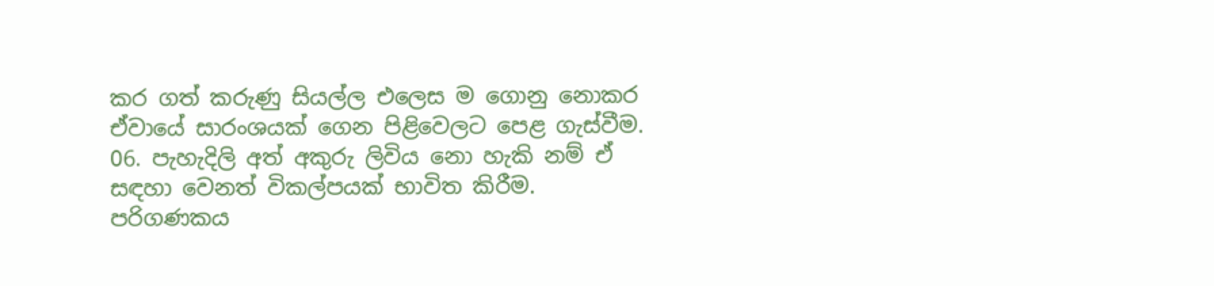කර ගත් කරුණු සියල්ල එලෙස ම ගොනු නොකර ඒවායේ සාරංශයක් ගෙන පිළිවෙලට පෙළ ගැස්වීම.
06. පැහැදිලි අත් අකුරු ලිවිය නො හැකි නම් ඒ සඳහා වෙනත් විකල්පයක් භාවිත කිරීම. පරිගණකය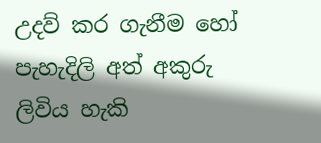උදව් කර ගැනීම හෝ පැහැදිලි අත් අකුරු ලිවිය හැකි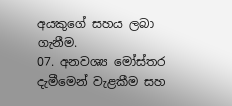අයකුගේ සහය ලබා ගැනීම.
07. අනවශ්‍ය මෝස්තර දැමීමෙන් වැළකීම සහ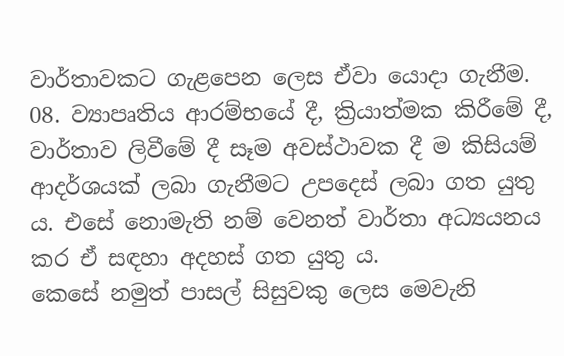වාර්තාවකට ගැළපෙන ලෙස ඒවා යොදා ගැනීම.
08. ව්‍යාපෘතිය ආරම්භයේ දී, ක්‍රියාත්මක කිරීමේ දී, වාර්තාව ලිවීමේ දී සෑම අවස්ථාවක දී ම කිසියම් ආදර්ශයක් ලබා ගැනීමට උපදෙස් ලබා ගත යුතු ය. එසේ නොමැති නම් වෙනත් වාර්තා අධ්‍යයනය කර ඒ සඳහා අදහස් ගත යුතු ය.
කෙසේ නමුත් පාසල් සිසුවකු ලෙස මෙවැනි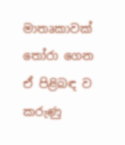මාතෘකාවක් තෝරා ගෙන ඒ පිළිබඳ ව කරුණු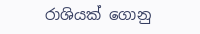රාශියක් ගොනු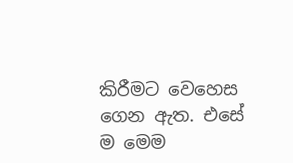කිරීමට වෙහෙස ගෙන ඇත. එසේ ම මෙම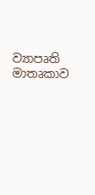ව්‍යාපෘති මාතෘකාව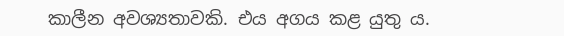කාලීන අවශ්‍යතාවකි. එය අගය කළ යුතු ය.